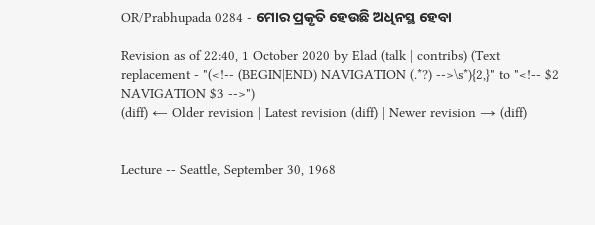OR/Prabhupada 0284 - ମୋର ପ୍ରକୃତି ହେଉଛି ଅଧିନସ୍ଥ ହେବା

Revision as of 22:40, 1 October 2020 by Elad (talk | contribs) (Text replacement - "(<!-- (BEGIN|END) NAVIGATION (.*?) -->\s*){2,}" to "<!-- $2 NAVIGATION $3 -->")
(diff) ← Older revision | Latest revision (diff) | Newer revision → (diff)


Lecture -- Seattle, September 30, 1968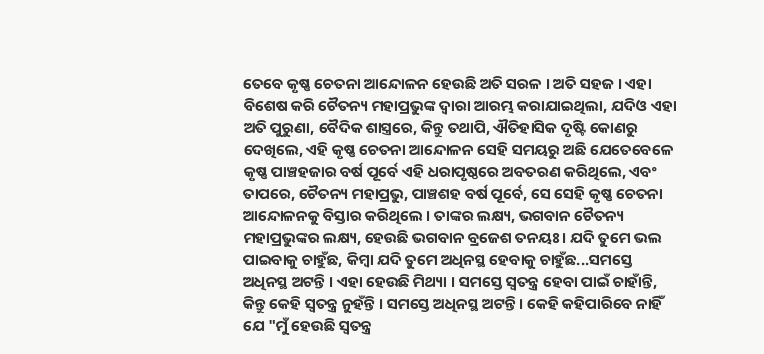ତେବେ କୃଷ୍ଣ ଚେତନା ଆନ୍ଦୋଳନ ହେଉଛି ଅତି ସରଳ । ଅତି ସହଜ । ଏହା ବିଶେଷ କରି ଚୈତନ୍ୟ ମହାପ୍ରଭୁଙ୍କ ଦ୍ଵାରା ଆରମ୍ଭ କରାଯାଇଥିଲା, ଯଦିଓ ଏହା ଅତି ପୁରୁଣା, ବୈଦିକ ଶାସ୍ତ୍ରରେ, କିନ୍ତୁ ତଥାପି, ଐତିହାସିକ ଦୃଷ୍ଟି କୋଣରୁ ଦେଖିଲେ, ଏହି କୃଷ୍ଣ ଚେତନା ଆନ୍ଦୋଳନ ସେହି ସମୟରୁ ଅଛି ଯେତେବେଳେ କୃଷ୍ଣ ପାଞ୍ଚହଜାର ବର୍ଷ ପୂର୍ବେ ଏହି ଧରାପୃଷ୍ଠରେ ଅବତରଣ କରିଥିଲେ, ଏବଂ ତାପରେ, ଚୈତନ୍ୟ ମହାପ୍ରଭୁ, ପାଞ୍ଚଶହ ବର୍ଷ ପୂର୍ବେ, ସେ ସେହି କୃଷ୍ଣ ଚେତନା ଆନ୍ଦୋଳନକୁ ବିସ୍ତାର କରିଥିଲେ । ତାଙ୍କର ଲକ୍ଷ୍ୟ, ଭଗବାନ ଚୈତନ୍ୟ ମହାପ୍ରଭୁଙ୍କର ଲକ୍ଷ୍ୟ, ହେଉଛି ଭଗବାନ ବ୍ରଜେଶ ତନୟଃ । ଯଦି ତୁମେ ଭଲ ପାଇବାକୁ ଚାହୁଁଛ, କିମ୍ଵା ଯଦି ତୁମେ ଅଧିନସ୍ଥ ହେବାକୁ ଚାହୁଁଛ...ସମସ୍ତେ ଅଧିନସ୍ଥ ଅଟନ୍ତି । ଏହା ହେଉଛି ମିଥ୍ୟା । ସମସ୍ତେ ସ୍ଵତନ୍ତ୍ର ହେବା ପାଇଁ ଚାହାଁନ୍ତି, କିନ୍ତୁ କେହି ସ୍ଵତନ୍ତ୍ର ନୁହଁନ୍ତି । ସମସ୍ତେ ଅଧିନସ୍ଥ ଅଟନ୍ତି । କେହି କହିପାରିବେ ନାହିଁ ଯେ "ମୁଁ ହେଉଛି ସ୍ଵତନ୍ତ୍ର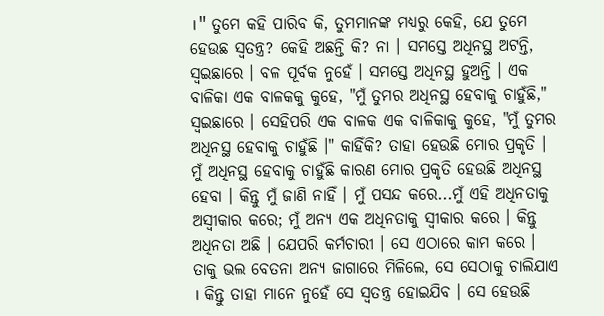।" ତୁମେ କହି ପାରିବ କି, ତୁମମାନଙ୍କ ମଧ୍ୟରୁ କେହି, ଯେ ତୁମେ ହେଉଛ ସ୍ଵତନ୍ତ୍ର? କେହି ଅଛନ୍ତି କି? ନା । ସମସ୍ତେ ଅଧିନସ୍ଥ ଅଟନ୍ତି, ସ୍ଵଇଛାରେ । ବଳ ପୂର୍ବକ ନୁହେଁ । ସମସ୍ତେ ଅଧିନସ୍ଥ ହୁଅନ୍ତି । ଏକ ବାଳିକା ଏକ ବାଳକକୁ କୁହେ, "ମୁଁ ତୁମର ଅଧିନସ୍ଥ ହେବାକୁ ଚାହୁଁଛି," ସ୍ଵଇଛାରେ । ସେହିପରି ଏକ ବାଳକ ଏକ ବାଳିକାକୁ କୁହେ, "ମୁଁ ତୁମର ଅଧିନସ୍ଥ ହେବାକୁ ଚାହୁଁଛି ।" କାହିଁକି? ତାହା ହେଉଛି ମୋର ପ୍ରକୃତି । ମୁଁ ଅଧିନସ୍ଥ ହେବାକୁ ଚାହୁଁଛି କାରଣ ମୋର ପ୍ରକୃତି ହେଉଛି ଅଧିନସ୍ଥ ହେବା । କିନ୍ତୁ ମୁଁ ଜାଣି ନାହିଁ । ମୁଁ ପସନ୍ଦ କରେ...ମୁଁ ଏହି ଅଧିନତାକୁ ଅସ୍ଵୀକାର କରେ; ମୁଁ ଅନ୍ୟ ଏକ ଅଧିନତାକୁ ସ୍ଵୀକାର କରେ । କିନ୍ତୁ ଅଧିନତା ଅଛି । ଯେପରି କର୍ମଚାରୀ । ସେ ଏଠାରେ କାମ କରେ । ତାକୁ ଭଲ ବେତନା ଅନ୍ୟ ଜାଗାରେ ମିଳିଲେ, ସେ ସେଠାକୁ ଚାଲିଯାଏ । କିନ୍ତୁ ତାହା ମାନେ ନୁହେଁ ସେ ସ୍ଵତନ୍ତ୍ର ହୋଇଯିବ । ସେ ହେଉଛି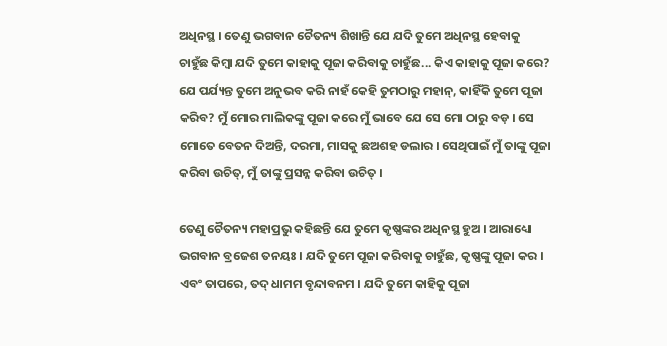ଅଧିନସ୍ଥ । ତେଣୁ ଭଗବାନ ଚୈତନ୍ୟ ଶିଖାନ୍ତି ଯେ ଯଦି ତୁମେ ଅଧିନସ୍ଥ ହେବାକୁ ଚାହୁଁଛ କିମ୍ଵା ଯଦି ତୁମେ କାହାକୁ ପୂଜା କରିବାକୁ ଚାହୁଁଛ... କିଏ କାହାକୁ ପୂଜା କରେ? ଯେ ପର୍ଯ୍ୟନ୍ତ ତୁମେ ଅନୁଭବ କରି ନାହଁ କେହି ତୁମଠାରୁ ମହାନ୍, କାହିଁକି ତୁମେ ପୂଜା କରିବ? ମୁଁ ମୋର ମାଲିକଙ୍କୁ ପୂଜା କରେ ମୁଁ ଭାବେ ଯେ ସେ ମୋ ଠାରୁ ବଡ଼ । ସେ ମୋତେ ବେତନ ଦିଅନ୍ତି, ଦରମା, ମାସକୁ ଛଅଶହ ଡଲାର । ସେଥିପାଇଁ ମୁଁ ତାଙ୍କୁ ପୂଜା କରିବା ଉଚିତ୍, ମୁଁ ତାଙ୍କୁ ପ୍ରସନ୍ନ କରିବା ଉଚିତ୍ ।

ତେଣୁ ଚୈତନ୍ୟ ମହାପ୍ରଭୁ କହିଛନ୍ତି ଯେ ତୁମେ କୃଷ୍ଣଙ୍କର ଅଧିନସ୍ଥ ହୁଅ । ଆରାଧ୍ୟୋ ଭଗବାନ ବ୍ରଜେଶ ତନୟଃ । ଯଦି ତୁମେ ପୂଜା କରିବାକୁ ଚାହୁଁଛ, କୃଷ୍ଣଙ୍କୁ ପୂଜା କର । ଏବଂ ତାପରେ, ତଦ୍ ଧାମମ ବୃନ୍ଦାବନମ । ଯଦି ତୁମେ କାହିକୁ ପୂଜା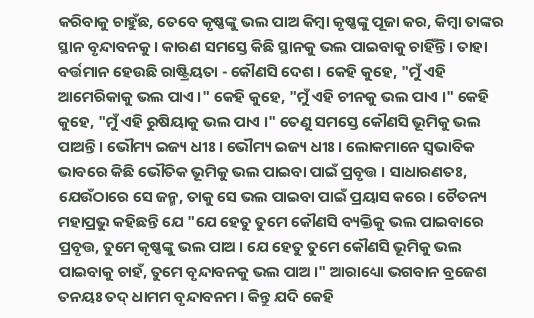କରିବାକୁ ଚାହୁଁଛ, ତେବେ କୃଷ୍ଣଙ୍କୁ ଭଲ ପାଅ କିମ୍ଵା କୃଷ୍ଣଙ୍କୁ ପୂଜା କର, କିମ୍ଵା ତାଙ୍କର ସ୍ଥାନ ବୃନ୍ଦାବନକୁ । କାରଣ ସମସ୍ତେ କିଛି ସ୍ଥାନକୁ ଭଲ ପାଇବାକୁ ଚାହିଁନ୍ତି । ତାହା ବର୍ତ୍ତମାନ ହେଉଛି ରାଷ୍ଟ୍ରିୟତା - କୌଣସି ଦେଶ । କେହି କୁହେ, "ମୁଁ ଏହି ଆମେରିକାକୁ ଭଲ ପାଏ ।" କେହି କୁହେ, "ମୁଁ ଏହି ଚୀନକୁ ଭଲ ପାଏ ।" କେହି କୁହେ, "ମୁଁ ଏହି ରୁଷିୟାକୁ ଭଲ ପାଏ ।" ତେଣୁ ସମସ୍ତେ କୌଣସି ଭୂମିକୁ ଭଲ ପାଅନ୍ତି । ଭୌମ୍ୟ ଇଜ୍ୟ ଧୀଃ । ଭୌମ୍ୟ ଇଜ୍ୟ ଧୀଃ । ଲୋକମାନେ ସ୍ଵଭାବିକ ଭାବରେ କିଛି ଭୌତିକ ଭୂମିକୁ ଭଲ ପାଇବା ପାଇଁ ପ୍ରବୃତ୍ତ । ସାଧାରଣତଃ, ଯେଉଁଠାରେ ସେ ଜନ୍ମ, ତାକୁ ସେ ଭଲ ପାଇବା ପାଇଁ ପ୍ରୟାସ କରେ । ଚୈତନ୍ୟ ମହାପ୍ରଭୁ କହିଛନ୍ତି ଯେ "ଯେ ହେତୁ ତୁମେ କୌଣସି ବ୍ୟକ୍ତିକୁ ଭଲ ପାଇବାରେ ପ୍ରବୃତ୍ତ, ତୁମେ କୃଷ୍ଣଙ୍କୁ ଭଲ ପାଅ । ଯେ ହେତୁ ତୁମେ କୌଣସି ଭୂମିକୁ ଭଲ ପାଇବାକୁ ଚାହଁ, ତୁମେ ବୃନ୍ଦାବନକୁ ଭଲ ପାଅ ।" ଆରାଧ୍ୟୋ ଭଗବାନ ବ୍ରଜେଶ ତନୟଃ ତଦ୍ ଧାମମ ବୃନ୍ଦାବନମ । କିନ୍ତୁ ଯଦି କେହି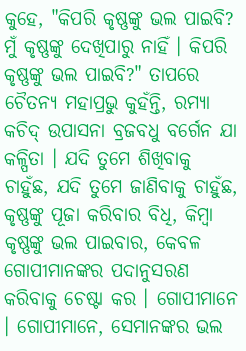କୁହେ, "କିପରି କୃଷ୍ଣଙ୍କୁ ଭଲ ପାଇବି? ମୁଁ କୃଷ୍ଣଙ୍କୁ ଦେଖିପାରୁ ନାହିଁ । କିପରି କୃଷ୍ଣଙ୍କୁ ଭଲ ପାଇବି?" ତାପରେ ଚୈତନ୍ୟ ମହାପ୍ରଭୁ କୁହଁନ୍ତି, ରମ୍ୟା କଚିଦ୍ ଉପାସନା ବ୍ରଜବଧୁ ବର୍ଗେନ ଯା କଳ୍ପିତା । ଯଦି ତୁମେ ଶିଖିବାକୁ ଚାହୁଁଛ, ଯଦି ତୁମେ ଜାଣିବାକୁ ଚାହୁଁଛ, କୃଷ୍ଣଙ୍କୁ ପୂଜା କରିବାର ବିଧି, କିମ୍ଵା କୃଷ୍ଣଙ୍କୁ ଭଲ ପାଇବାର, କେବଳ ଗୋପୀମାନଙ୍କର ପଦାନୁସରଣ କରିବାକୁ ଚେଷ୍ଟା କର । ଗୋପୀମାନେ । ଗୋପୀମାନେ, ସେମାନଙ୍କର ଭଲ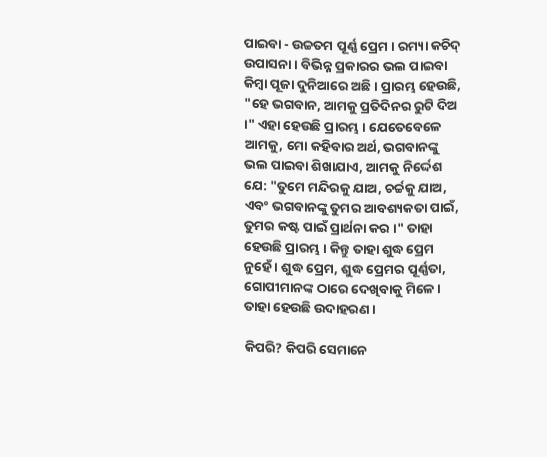ପାଇବା - ଉଚ୍ଚତମ ପୂର୍ଣ୍ଣ ପ୍ରେମ । ରମ୍ୟା କଚିଦ୍ ଉପାସନା । ବିଭିନ୍ନ ପ୍ରକାରର ଭଲ ପାଇବା କିମ୍ଵା ପୂଜା ଦୁନିଆରେ ଅଛି । ପ୍ରାରମ୍ଭ ହେଉଛି, "ହେ ଭଗବାନ, ଆମକୁ ପ୍ରତିଦିନର ରୁଟି ଦିଅ ।" ଏହା ହେଉଛି ପ୍ରାରମ୍ଭ । ଯେତେବେଳେ ଆମକୁ, ମୋ କହିବାର ଅର୍ଥ, ଭଗବାନଙ୍କୁ ଭଲ ପାଇବା ଶିଖାଯାଏ, ଆମକୁ ନିର୍ଦ୍ଦେଶ ଯେ: "ତୁମେ ମନ୍ଦିରକୁ ଯାଅ, ଚର୍ଚ୍ଚକୁ ଯାଅ, ଏବଂ ଭଗବାନଙ୍କୁ ତୁମର ଆବଶ୍ୟକତା ପାଇଁ, ତୁମର କଷ୍ଟ ପାଇଁ ପ୍ରାର୍ଥନା କର ।" ତାହା ହେଉଛି ପ୍ରାରମ୍ଭ । କିନ୍ତୁ ତାହା ଶୁଦ୍ଧ ପ୍ରେମ ନୁହେଁ । ଶୁଦ୍ଧ ପ୍ରେମ, ଶୁଦ୍ଧ ପ୍ରେମର ପୂର୍ଣ୍ଣତା, ଗୋପୀମାନଙ୍କ ଠାରେ ଦେଖିବାକୁ ମିଳେ । ତାହା ହେଉଛି ଉଦାହରଣ ।

କିପରି? କିପରି ସେମାନେ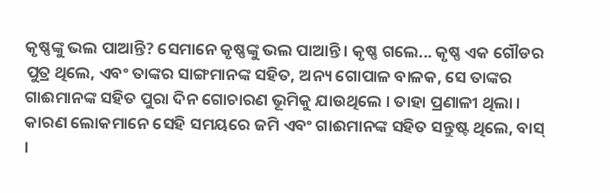କୃଷ୍ଣଙ୍କୁ ଭଲ ପାଆନ୍ତି? ସେମାନେ କୃଷ୍ଣଙ୍କୁ ଭଲ ପାଆନ୍ତି । କୃଷ୍ଣ ଗଲେ... କୃଷ୍ଣ ଏକ ଗୌଡର ପୁତ୍ର ଥିଲେ, ଏବଂ ତାଙ୍କର ସାଙ୍ଗମାନଙ୍କ ସହିତ, ଅନ୍ୟ ଗୋପାଳ ବାଳକ, ସେ ତାଙ୍କର ଗାଈମାନଙ୍କ ସହିତ ପୁରା ଦିନ ଗୋଚାରଣ ଭୂମିକୁ ଯାଉଥିଲେ । ତାହା ପ୍ରଣାଳୀ ଥିଲା । କାରଣ ଲୋକମାନେ ସେହି ସମୟରେ ଜମି ଏବଂ ଗାଈମାନଙ୍କ ସହିତ ସନ୍ତୁଷ୍ଟ ଥିଲେ, ବାସ୍ ।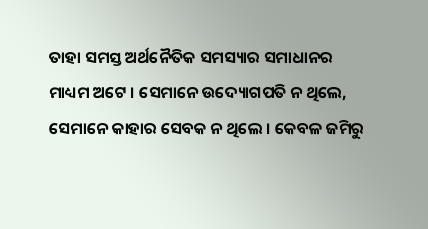ତାହା ସମସ୍ତ ଅର୍ଥନୈତିକ ସମସ୍ୟାର ସମାଧାନର ମାଧ୍ୟମ ଅଟେ । ସେମାନେ ଉଦ୍ୟୋଗପତି ନ ଥିଲେ, ସେମାନେ କାହାର ସେବକ ନ ଥିଲେ । କେବଳ ଜମିରୁ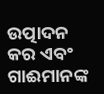ଉତ୍ପାଦନ କର ଏବଂ ଗାଈମାନଙ୍କ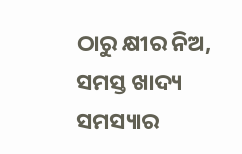ଠାରୁ କ୍ଷୀର ନିଅ, ସମସ୍ତ ଖାଦ୍ୟ ସମସ୍ୟାର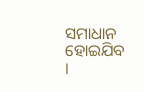ସମାଧାନ ହୋଇଯିବ ।